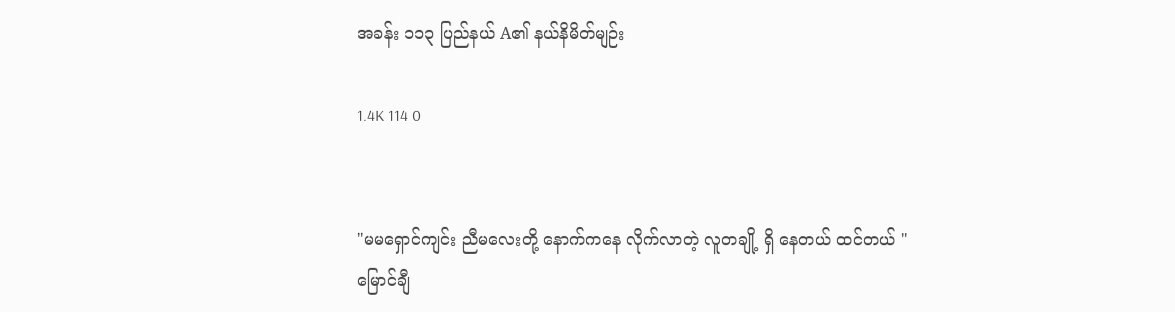အခန်း ၁၁၃ ပြည်နယ် A၏ နယ်နိမိတ်မျဉ်း

1.4K 114 0


"မမရှောင်ကျင်း ညီမလေးတို့‌ နောက်ကနေ လိုက်လာတဲ့ လူတချို့ ရှိ‌ နေတယ် ထင်တယ် "
မြောင်ချီ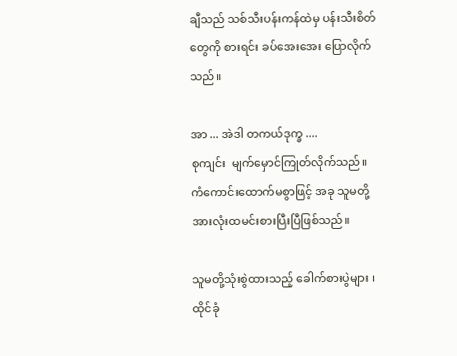ချီသည် သစ်သီးပန်းကန်ထဲမှ ပန်းသီးစိတ်တွေကို စားရင်း ခပ်အေးအေး ပြောလိုက်သည်။

အာ ... အဲဒါ တကယ်ဒုက္ခ ....
စုကျင်း  မျက်မှောင်ကြုတ်လိုက်သည်။  ကံကောင်းထောက်မစွာဖြင့် အခု သူမတို့အားလုံးထမင်းစားပြီးပြီဖြစ်သည်။

သူမတို့သုံးစွဲထားသည့် ခေါက်စားပွဲများ ၊ ထိုင်ခုံ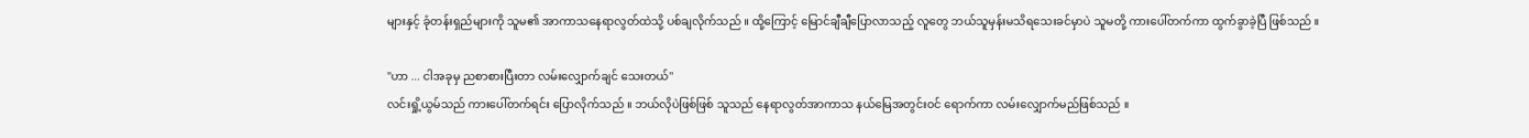များနှင့် ခုံတန်းရှည်များကို သူမ၏ အာကာသနေရာလွတ်ထဲသို့ ပစ်ချလိုက်သည် ။ ထို့ကြောင့် မြောင်ချီချီပြောလာသည့် လူတွေ ဘယ်သူမှန်းမသိရသေးခင်မှာပဲ သူမတို့ ကားပေါ်တက်ကာ ထွက်ခွာခဲ့ပြီ ဖြစ်သည် ။

"ဟာ ... ငါအခုမှ ညစာစားပြီးတာ လမ်းလျှောက်ချင်‌ သေးတယ်"
လင်းရှို့ယွမ်သည် ကားပေါ်တက်ရင်း ပြောလိုက်သည် ။ ဘယ်လိုပဲဖြစ်ဖြစ် သူသည် နေရာလွတ်အာကာသ နယ်မြေအတွင်းဝင်‌ ရောက်ကာ လမ်းလျှောက်မည်ဖြစ်သည် ။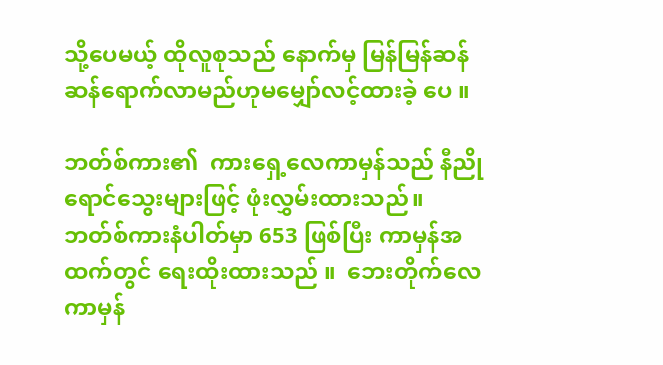သို့ပေမယ့် ထိုလူစုသည် နောက်မှ မြန်မြန်ဆန်ဆန်ရောက်လာမည်ဟုမမျှော်လင့်ထားခဲ့‌ ပေ ။

ဘတ်စ်ကား၏  ကားရှေ့လေကာမှန်သည် နီညိုရောင်သွေးများဖြင့် ဖုံးလွှမ်းထားသည်။  ဘတ်စ်ကားနံပါတ်မှာ 653 ဖြစ်ပြီး ကာမှန်အထက်တွင် ရေးထိုးထားသည် ။  ဘေးတိုက်လေကာမှန်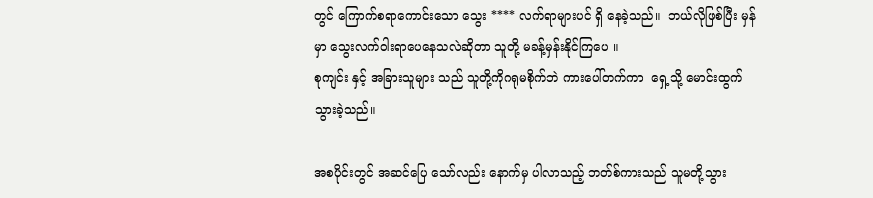တွင် ကြောက်စရာကောင်းသော သွေး **** လက်ရာများပင် ရှိ‌ နေခဲ့သည်။  ဘယ်လိုဖြစ်ပြီး မှန်မှာ သွေးလက်ဝါးရာပေနေသလဲဆိုတာ သူတို့ မခန့်မှန်းနိုင်ကြပေ ။
စုကျင်း နှင့် အခြားသူများ သည် သူတို့ကိုဂရုမစိုက်ဘဲ ကားပေါ်တက်ကာ  ရှေ့သို့ မောင်းထွက်သွားခဲ့သည်။

အစပိုင်းတွင် အဆင်ပြေ‌ သော်လည်း နောက်မှ ပါလာသည့် ဘတ်စ်ကားသည် သူမတို့သွား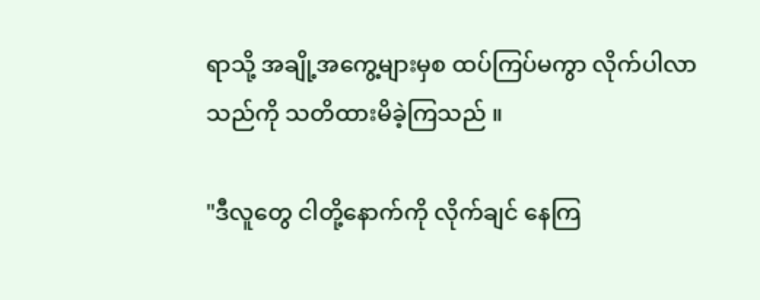ရာသို့ အချို့အကွေ့များမှစ ထပ်ကြပ်မကွာ လိုက်ပါလာသည်ကို သတိထားမိခဲ့ကြသည် ။

"ဒီလူတွေ ငါတို့နောက်ကို လိုက်ချင် နေကြ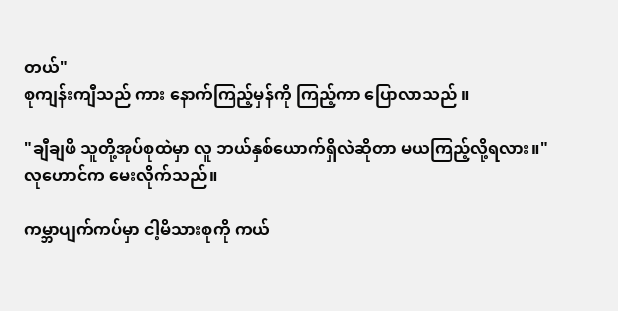တယ်"
စုကျန်းကျီသည် ကား နောက်ကြည့်မှန်ကို ကြည့်ကာ ပြောလာသည် ။

"ချီချဖိ သူတို့အုပ်စုထဲမှာ လူ ဘယ်နှစ်ယောက်ရှိလဲဆိုတာ မယကြည့်လို့ရလား။"
လုဟောင်က မေးလိုက်သည်။

ကမ္ဘာပျက်ကပ်မှာ ငါ့မိသားစုကို ကယ်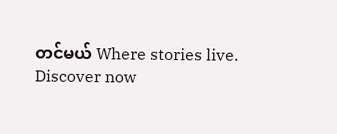တင်မယ် Where stories live. Discover now